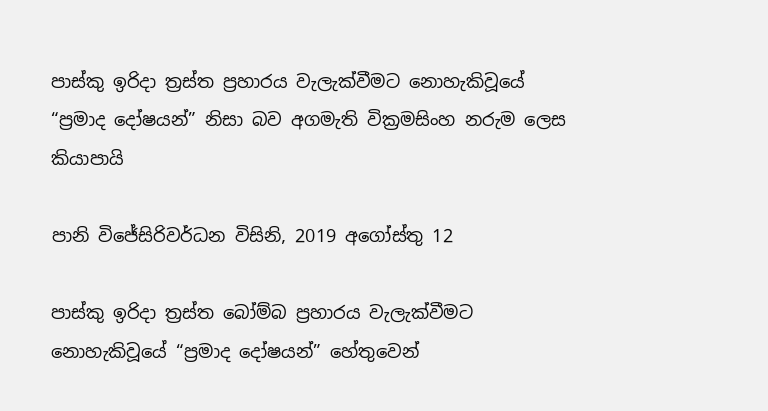පාස්කු ඉරිදා ත්‍රස්ත ප්‍රහාරය වැලැක්වීමට නොහැකිවූයේ “ප්‍රමාද දෝෂයන්” නිසා බව අගමැති වික්‍රමසිංහ නරුම ලෙස කියාපායි

පානි විජේසිරිවර්ධන විසිනි, 2019 අගෝස්තු 12

පාස්කු ඉරිදා ත්‍රස්ත බෝම්බ ප්‍රහාරය වැලැක්වීමට නොහැකිවූයේ “ප්‍රමාද දෝෂයන්” හේතුවෙන්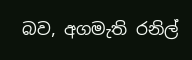බව, අගමැති රනිල්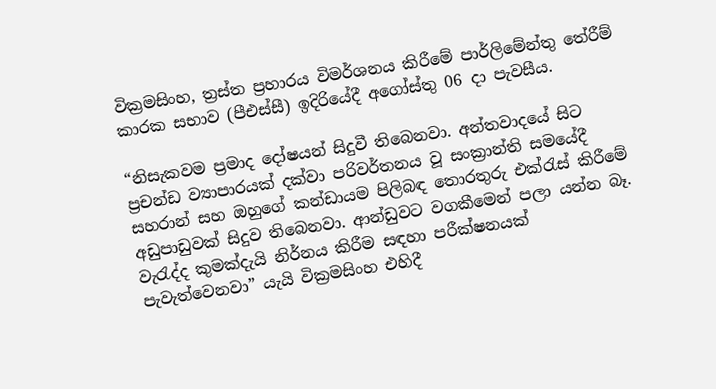වික්‍රමසිංහ, ත්‍රස්ත ප්‍රහාරය විමර්ශනය කිරීමේ පාර්ලිමේන්තු තේරීම් කාරක සභාව (පීඑස්සී) ඉදිරියේදී අගෝස්තු 06 දා පැවසීය.

“නිසැකවම ප්‍රමාද දෝෂයන් සිදුවී තිබෙනවා. අන්තවාදයේ සිට ප්‍රචන්ඩ ව්‍යාපාරයක් දක්වා පරිවර්තනය වූ සංක්‍රාන්ති සමයේදී සහරාන් සහ ඔහුගේ කන්ඩායම පිලිබඳ තොරතුරු එක්රැස් කිරීමේ අඩුපාඩුවක් සිදුව තිබෙනවා. ආන්ඩුවට වගකීමෙන් පලා යන්න බෑ. වැරැද්ද කුමක්දැයි නිර්නය කිරීම සඳහා පරීක්ෂනයක් පැවැත්වෙනවා” යැයි වික්‍රමසිංහ එහිදී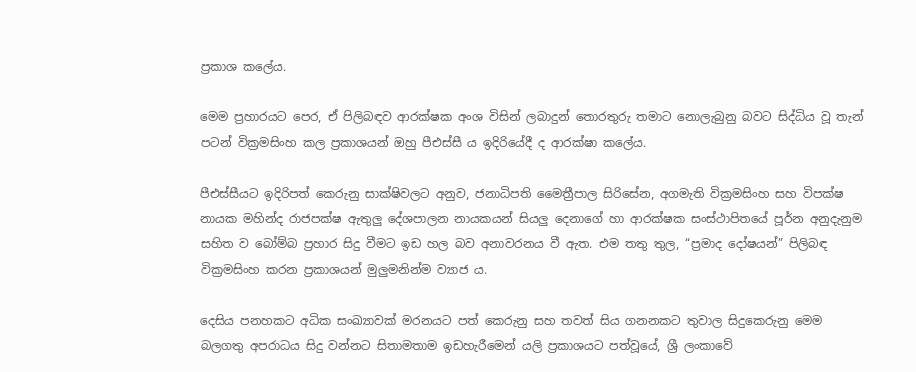ප්‍රකාශ කලේය.

මෙම ප්‍රහාරයට පෙර, ඒ පිලිබඳව ආරක්ෂක අංශ විසින් ලබාදුන් තොරතුරු තමාට නොලැබුනු බවට සිද්ධිය වූ තැන් පටන් වික්‍රමසිංහ කල ප්‍රකාශයන් ඔහු පීඑස්සී ය ඉදිරියේදී ද ආරක්ෂා කලේය.

පීඑස්සීයට ඉදිරිපත් කෙරුනු සාක්ෂිවලට අනුව, ජනාධිපති මෛත්‍රීපාල සිරිසේන, අගමැති වික්‍රමසිංහ සහ විපක්ෂ නායක මහින්ද රාජපක්ෂ ඇතුලු දේශපාලන නායකයන් සියලු දෙනාගේ හා ආරක්ෂක සංස්ථාපිතයේ පූර්න අනුදැනුම සහිත ව බෝම්බ ප්‍රහාර සිදු වීමට ඉඩ හල බව අනාවරනය වී ඇත. එම තතු තුල, “ප්‍රමාද දෝෂයන්” පිලිබඳ වික්‍රමසිංහ කරන ප්‍රකාශයන් මුලුමනින්ම ව්‍යාජ ය.

දෙසිය පනහකට අධික සංඛ්‍යාවක් මරනයට පත් කෙරුනු සහ තවත් සිය ගනනකට තුවාල සිදුකෙරුනු මෙම බලගතු අපරාධය සිදු වන්නට සිතාමතාම ඉඩහැරීමෙන් යලි ප්‍රකාශයට පත්වූයේ, ශ්‍රී ලංකාවේ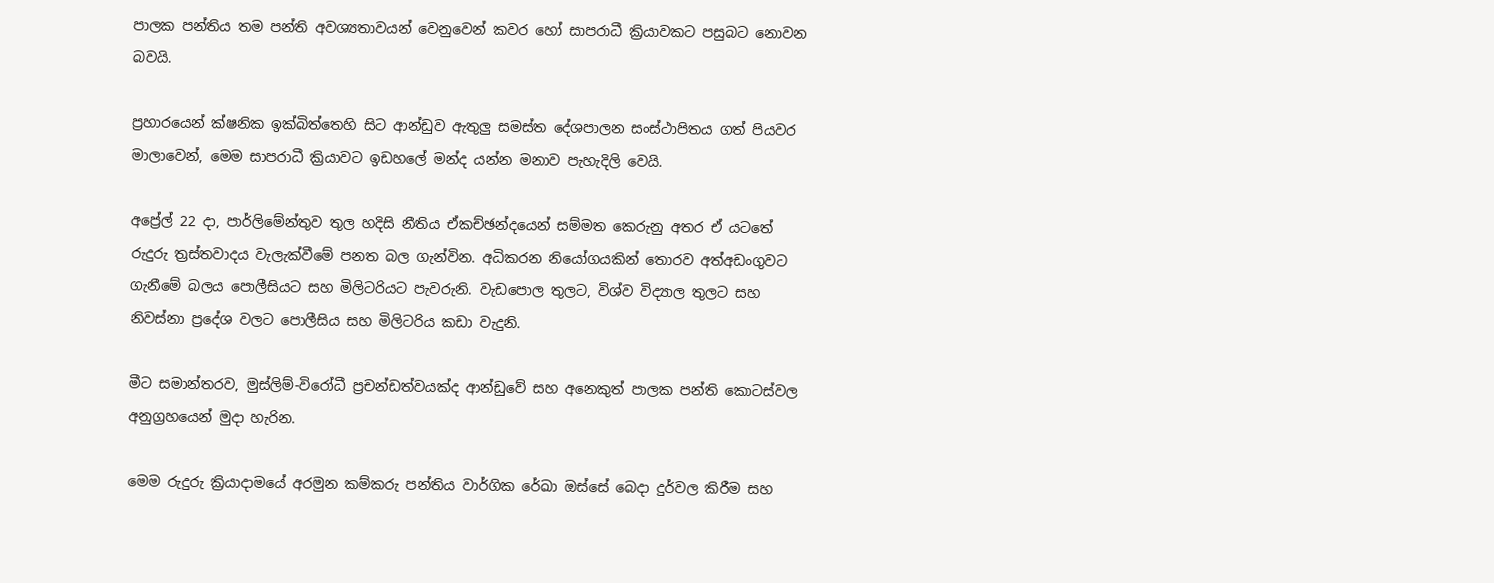පාලක පන්තිය තම පන්ති අවශ්‍යතාවයන් වෙනුවෙන් කවර හෝ සාපරාධී ක්‍රියාවකට පසුබට නොවන බවයි.

ප්‍රහාරයෙන් ක්ෂනික ඉක්බිත්තෙහි සිට ආන්ඩුව ඇතුලු සමස්ත දේශපාලන සංස්ථාපිතය ගත් පියවර මාලාවෙන්, මෙම සාපරාධී ක්‍රියාවට ඉඩහලේ මන්ද යන්න මනාව පැහැදිලි වෙයි.

අප්‍රේල් 22 දා, පාර්ලිමේන්තුව තුල හදිසි නීතිය ඒකච්ඡන්දයෙන් සම්මත කෙරුනු අතර ඒ යටතේ රුදුරු ත්‍රස්තවාදය වැලැක්වීමේ පනත බල ගැන්වින. අධිකරන නියෝගයකින් තොරව අත්අඩංගුවට ගැනීමේ බලය පොලීසියට සහ මිලිටරියට පැවරුනි. වැඩපොල තුලට, විශ්ව විද්‍යාල තුලට සහ නිවස්නා ප්‍රදේශ වලට පොලීසිය සහ මිලිටරිය කඩා වැදුනි.

මීට සමාන්තරව, මුස්ලිම්-විරෝධී ප්‍රචන්ඩත්වයක්ද ආන්ඩුවේ සහ අනෙකුත් පාලක පන්ති කොටස්වල අනුග්‍රහයෙන් මුදා හැරින.

මෙම රුදුරු ක්‍රියාදාමයේ අරමුන කම්කරු පන්තිය වාර්ගික රේඛා ඔස්සේ බෙදා දුර්වල කිරීම සහ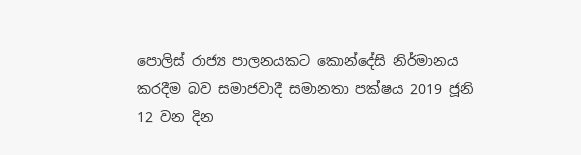පොලිස් රාජ්‍ය පාලනයකට කොන්දේසි නිර්මානය කරදීම බව සමාජවාදී සමානතා පක්ෂය 2019 ජූනි 12 වන දින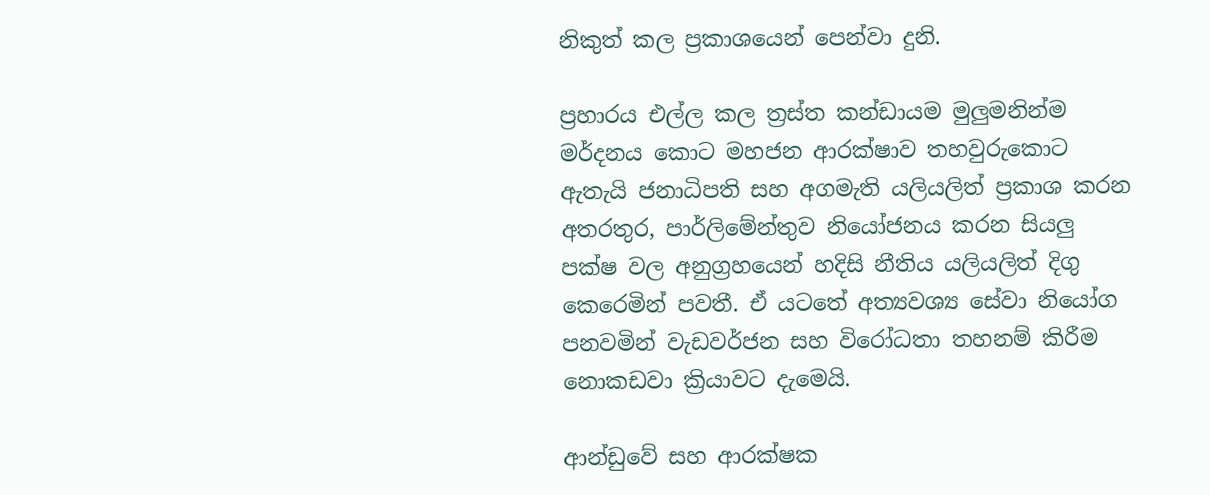නිකුත් කල ප්‍රකාශයෙන් පෙන්වා දුනි.

ප්‍රහාරය එල්ල කල ත්‍රස්ත කන්ඩායම මුලුමනින්ම මර්දනය කොට මහජන ආරක්ෂාව තහවුරුකොට ඇතැයි ජනාධිපති සහ අගමැති යලියලිත් ප්‍රකාශ කරන අතරතුර, පාර්ලිමේන්තුව නියෝජනය කරන සියලු පක්ෂ වල අනුග්‍රහයෙන් හදිසි නීතිය යලියලිත් දිගු කෙරෙමින් පවතී. ඒ යටතේ අත්‍යවශ්‍ය සේවා නියෝග පනවමින් වැඩවර්ජන සහ විරෝධතා තහනම් කිරීම නොකඩවා ක්‍රියාවට දැමෙයි.

ආන්ඩුවේ සහ ආරක්ෂක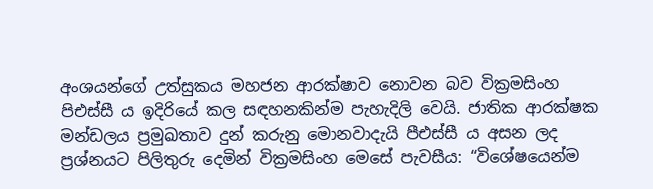අංශයන්ගේ උත්සුකය මහජන ආරක්ෂාව නොවන බව වික්‍රමසිංහ පිඑස්සී ය ඉදිරියේ කල සඳහනකින්ම පැහැදිලි වෙයි. ජාතික ආරක්ෂක මන්ඩලය ප්‍රමුඛතාව දුන් කරුනු මොනවාදැයි පීඑස්සී ය අසන ලද ප්‍රශ්නයට පිලිතුරු දෙමින් වික්‍රමසිංහ මෙසේ පැවසීය: “විශේෂයෙන්ම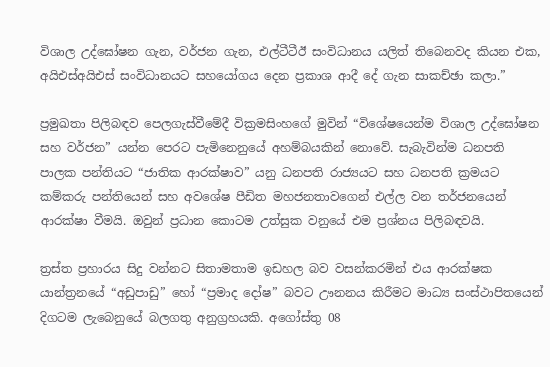විශාල උද්ඝෝෂන ගැන, වර්ජන ගැන, එල්ටීටීඊ සංවිධානය යලිත් තිබෙනවද කියන එක, අයිඑස්අයිඑස් සංවිධානයට සහයෝගය දෙන ප්‍රකාශ ආදී දේ ගැන සාකච්ඡා කලා.”

ප්‍රමුඛතා පිලිබඳව පෙලගැස්වීමේදී වික්‍රමසිංහගේ මුවින් “විශේෂයෙන්ම විශාල උද්ඝෝෂන සහ වර්ජන” යන්න පෙරට පැමිනෙනුයේ අහම්බයකින් නොවේ. සැබැවින්ම ධනපති පාලක පන්තියට “ජාතික ආරක්ෂාව” යනු ධනපති රාජ්‍යයට සහ ධනපති ක්‍රමයට කම්කරු පන්තියෙන් සහ අවශේෂ පීඩිත මහජනතාවගෙන් එල්ල වන තර්ජනයෙන් ආරක්ෂා වීමයි. ඔවුන් ප්‍රධාන කොටම උත්සුක වනුයේ එම ප්‍රශ්නය පිලිබඳවයි.

ත්‍රස්ත ප්‍රහාරය සිදු වන්නට සිතාමතාම ඉඩහල බව වසන්කරමින් එය ආරක්ෂක යාන්ත්‍රනයේ “අඩුපාඩු” හෝ “ප්‍රමාද දෝෂ” බවට ඌනනය කිරීමට මාධ්‍ය සංස්ථාපිතයෙන් දිගටම ලැබෙනුයේ බලගතු අනුග්‍රහයකි. අගෝස්තු 08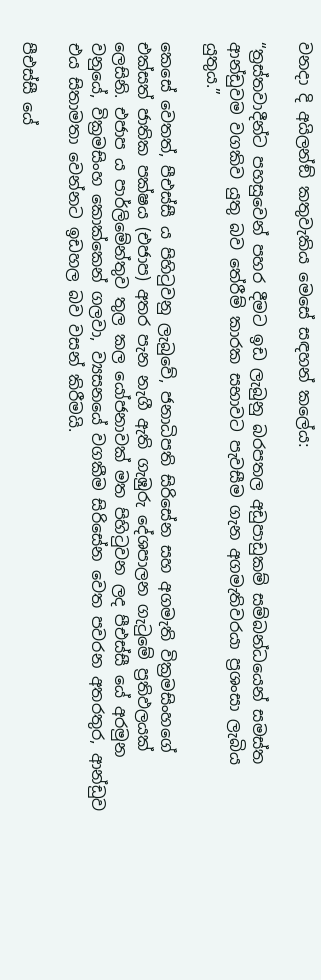වනදා දි අයිලන්ඞ් කතුවැකිය මෙසේ සඳහන් කලේය:

“ත්‍රස්තවාදීන්ට පහසුවෙන් පහර දීමට ඉඩ ලැබුනු බරපතල අඩුපාඩුකම් සම්බන්ධයෙන් සමස්ත ආන්ඩුවම වගකිව යුතු බව තේරීම් කාරක සභාවට පැවසීම ගැන අගමැතිවරයා ප්‍රශංසා ලැබිය යුතුය.”

කෙසේ වෙතත්, පීඑස්සී ය පිහිටුවනු ලැබුවේ, ජනාධිපති සිරිසේන සහ අගමැති වික්‍රමසිංහගේ එක්සත් ජාතික පක්ෂය (එජාප) අතර පැන නැගී ඇති ගැඹුරු දේශපාලන ගැටුමේ ප්‍රතිඵලයක් ලෙසිනි. එජාප ය පාර්ලිමේන්තුව තුල කල යෝජනාවක් මත පිහිටුවන ලද පීඑස්සී යේ අරමුන වනුයේ, වික්‍රමසිංහ කොක්කෙන් ගලවා, ව්‍යසනයේ වගකීම සිරිසේන වෙත පවරන අතරතුර, ආන්ඩුව එය සිතාමතා වෙන්නට ඉඩහල බව වසන් කිරීමයි.

පීඑස්සී යේ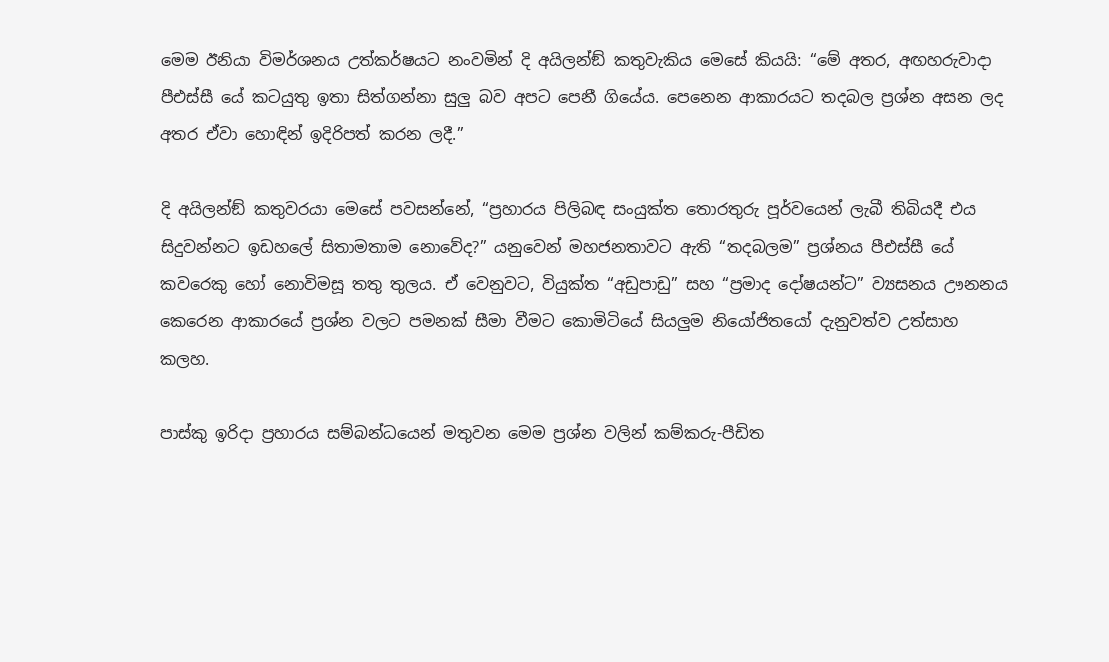මෙම ඊනියා විමර්ශනය උත්කර්ෂයට නංවමින් දි අයිලන්ඞ් කතුවැකිය මෙසේ කියයි: “මේ අතර, අඟහරුවාදා පීඑස්සී යේ කටයුතු ඉතා සිත්ගන්නා සුලු බව අපට පෙනී ගියේය. පෙනෙන ආකාරයට තදබල ප්‍රශ්න අසන ලද අතර ඒවා හොඳින් ඉදිරිපත් කරන ලදී.”

දි අයිලන්ඞ් කතුවරයා මෙසේ පවසන්නේ, “ප්‍රහාරය පිලිබඳ සංයුක්ත තොරතුරු පූර්වයෙන් ලැබී තිබියදී එය සිදුවන්නට ඉඩහලේ සිතාමතාම නොවේද?” යනුවෙන් මහජනතාවට ඇති “තදබලම” ප්‍රශ්නය පීඑස්සී යේ කවරෙකු හෝ නොවිමසූ තතු තුලය. ඒ වෙනුවට, වියුක්ත “අඩුපාඩු” සහ “ප්‍රමාද දෝෂයන්ට” ව්‍යසනය ඌනනය කෙරෙන ආකාරයේ ප්‍රශ්න වලට පමනක් සීමා වීමට කොමිටියේ සියලුම නියෝජිතයෝ දැනුවත්ව උත්සාහ කලහ.

පාස්කු ඉරිදා ප්‍රහාරය සම්බන්ධයෙන් මතුවන මෙම ප්‍රශ්න වලින් කම්කරු-පීඩිත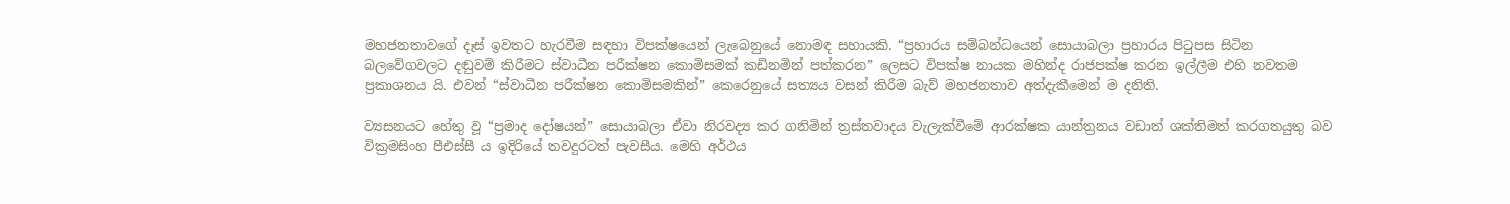මහජනතාවගේ දෑස් ඉවතට හැරවීම සඳහා විපක්ෂයෙන් ලැබෙනුයේ නොමඳ සහායකි. “ප්‍රහාරය සම්බන්ධයෙන් සොයාබලා ප්‍රහාරය පිටුපස සිටින බලවේගවලට දඬුවම් කිරීමට ස්වාධීන පරීක්ෂන කොමිසමක් කඩිනමින් පත්කරන” ලෙසට විපක්ෂ නායක මහින්ද රාජපක්ෂ කරන ඉල්ලීම එහි නවතම ප්‍රකාශනය යි. එවන් “ස්වාධීන පරීක්ෂන කොමිසමකින්” කෙරෙනුයේ සත්‍යය වසන් කිරීම බැව් මහජනතාව අත්දැකීමෙන් ම දනිති.

ව්‍යසනයට හේතු වූ “ප්‍රමාද දෝෂයන්” සොයාබලා ඒවා නිරවද්‍ය කර ගනිමින් ත්‍රස්තවාදය වැලැක්වීමේ ආරක්ෂක යාන්ත්‍රනය වඩාත් ශක්තිමත් කරගතයුතු බව වික්‍රමසිංහ පීඑස්සී ය ඉදිරියේ තවදුරටත් පැවසීය. මෙහි අර්ථය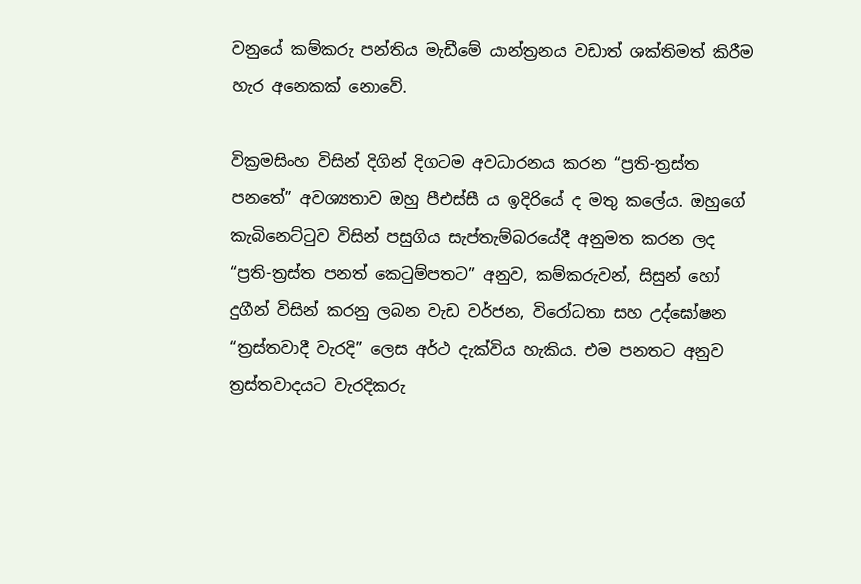වනුයේ කම්කරු පන්තිය මැඩීමේ යාන්ත්‍රනය වඩාත් ශක්තිමත් කිරීම හැර අනෙකක් නොවේ.

වික්‍රමසිංහ විසින් දිගින් දිගටම අවධාරනය කරන “ප්‍රති-ත්‍රස්ත පනතේ” අවශ්‍යතාව ඔහු පීඑස්සී ය ඉදිරියේ ද මතු කලේය. ඔහුගේ කැබිනෙට්ටුව විසින් පසුගිය සැප්තැම්බරයේදී අනුමත කරන ලද “ප්‍රති-ත්‍රස්ත පනත් කෙටුම්පතට” අනුව, කම්කරුවන්, සිසුන් හෝ දුගීන් විසින් කරනු ලබන වැඩ වර්ජන, විරෝධතා සහ උද්ඝෝෂන “ත්‍රස්තවාදී වැරදි” ලෙස අර්ථ දැක්විය හැකිය. එම පනතට අනුව ත්‍රස්තවාදයට වැරදිකරු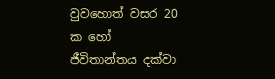වුවහොත් වසර 20 ක හෝ ජීවිතාන්තය දක්වා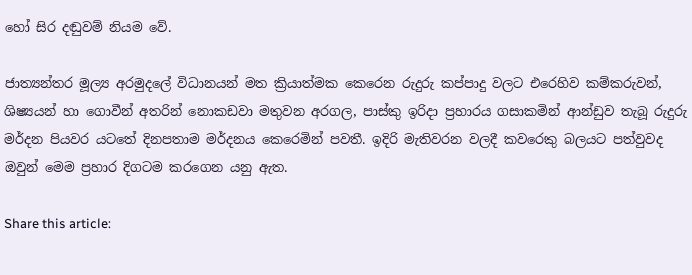හෝ සිර දඬුවම් නියම වේ.

ජාත්‍යන්තර මූල්‍ය අරමුදලේ විධානයන් මත ක්‍රියාත්මක කෙරෙන රුදුරු කප්පාදු වලට එරෙහිව කම්කරුවන්, ශිෂ්‍යයන් හා ගොවීන් අතරින් නොකඩවා මතුවන අරගල, පාස්කු ඉරිදා ප්‍රහාරය ගසාකමින් ආන්ඩුව තැබූ රුදුරු මර්දන පියවර යටතේ දිනපතාම මර්දනය කෙරෙමින් පවතී. ඉදිරි මැතිවරන වලදී කවරෙකු බලයට පත්වුවද ඔවුන් මෙම ප්‍රහාර දිගටම කරගෙන යනු ඇත.

Share this article: